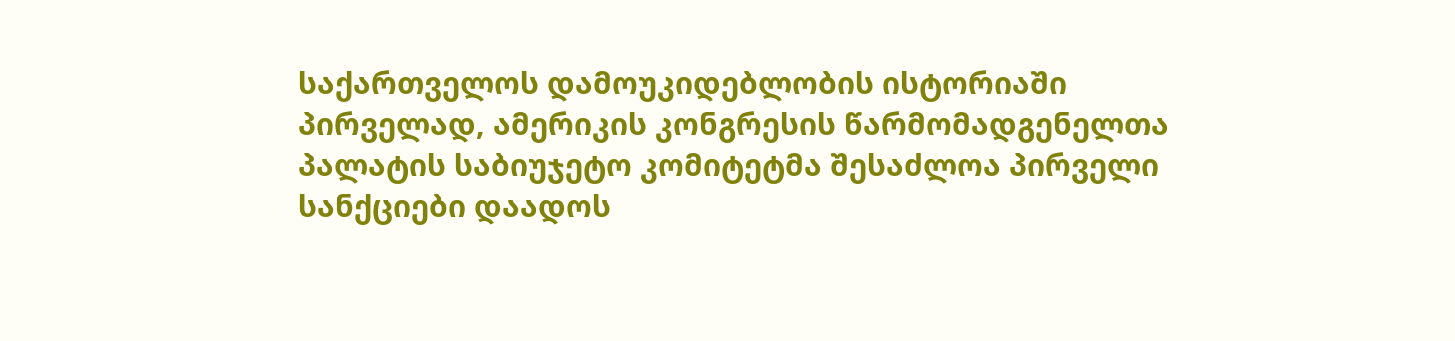საქართველოს დამოუკიდებლობის ისტორიაში პირველად, ამერიკის კონგრესის წარმომადგენელთა პალატის საბიუჯეტო კომიტეტმა შესაძლოა პირველი სანქციები დაადოს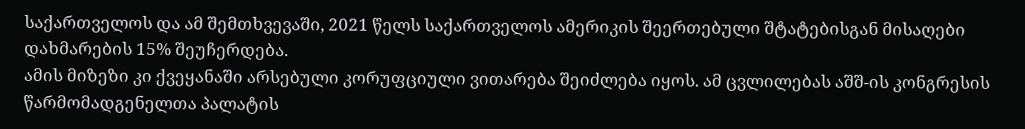საქართველოს და ამ შემთხვევაში, 2021 წელს საქართველოს ამერიკის შეერთებული შტატებისგან მისაღები დახმარების 15% შეუჩერდება.
ამის მიზეზი კი ქვეყანაში არსებული კორუფციული ვითარება შეიძლება იყოს. ამ ცვლილებას აშშ-ის კონგრესის წარმომადგენელთა პალატის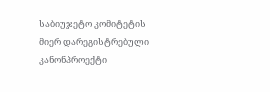საბიუჯეტო კომიტეტის მიერ დარეგისტრებული კანონპროექტი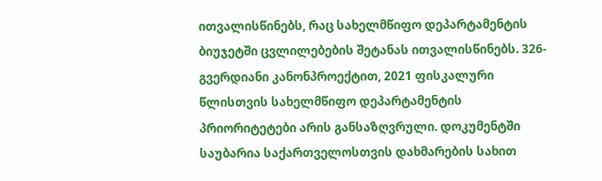ითვალისწინებს, რაც სახელმწიფო დეპარტამენტის ბიუჯეტში ცვლილებების შეტანას ითვალისწინებს. 326-გვერდიანი კანონპროექტით, 2021 ფისკალური წლისთვის სახელმწიფო დეპარტამენტის პრიორიტეტები არის განსაზღვრული. დოკუმენტში საუბარია საქართველოსთვის დახმარების სახით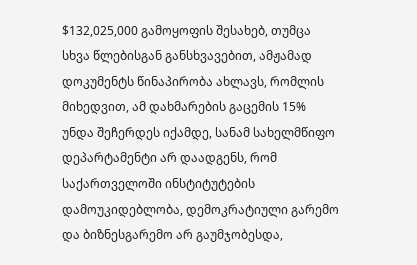$132,025,000 გამოყოფის შესახებ, თუმცა სხვა წლებისგან განსხვავებით, ამჟამად დოკუმენტს წინაპირობა ახლავს, რომლის მიხედვით, ამ დახმარების გაცემის 15% უნდა შეჩერდეს იქამდე, სანამ სახელმწიფო დეპარტამენტი არ დაადგენს, რომ საქართველოში ინსტიტუტების დამოუკიდებლობა, დემოკრატიული გარემო და ბიზნესგარემო არ გაუმჯობესდა,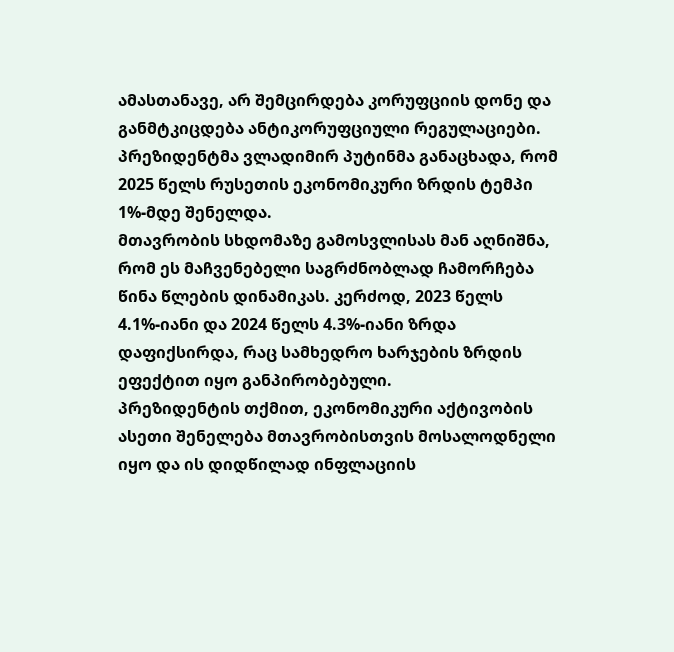ამასთანავე, არ შემცირდება კორუფციის დონე და განმტკიცდება ანტიკორუფციული რეგულაციები.
პრეზიდენტმა ვლადიმირ პუტინმა განაცხადა, რომ 2025 წელს რუსეთის ეკონომიკური ზრდის ტემპი 1%-მდე შენელდა.
მთავრობის სხდომაზე გამოსვლისას მან აღნიშნა, რომ ეს მაჩვენებელი საგრძნობლად ჩამორჩება წინა წლების დინამიკას. კერძოდ, 2023 წელს 4.1%-იანი და 2024 წელს 4.3%-იანი ზრდა დაფიქსირდა, რაც სამხედრო ხარჯების ზრდის ეფექტით იყო განპირობებული.
პრეზიდენტის თქმით, ეკონომიკური აქტივობის ასეთი შენელება მთავრობისთვის მოსალოდნელი იყო და ის დიდწილად ინფლაციის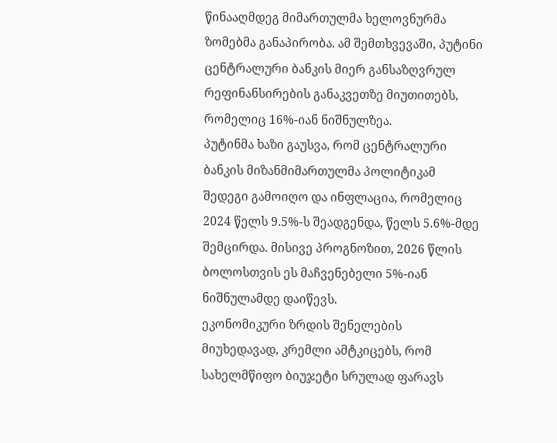წინააღმდეგ მიმართულმა ხელოვნურმა ზომებმა განაპირობა. ამ შემთხვევაში, პუტინი ცენტრალური ბანკის მიერ განსაზღვრულ რეფინანსირების განაკვეთზე მიუთითებს, რომელიც 16%-იან ნიშნულზეა.
პუტინმა ხაზი გაუსვა, რომ ცენტრალური ბანკის მიზანმიმართულმა პოლიტიკამ შედეგი გამოიღო და ინფლაცია, რომელიც 2024 წელს 9.5%-ს შეადგენდა, წელს 5.6%-მდე შემცირდა. მისივე პროგნოზით, 2026 წლის ბოლოსთვის ეს მაჩვენებელი 5%-იან ნიშნულამდე დაიწევს.
ეკონომიკური ზრდის შენელების მიუხედავად, კრემლი ამტკიცებს, რომ სახელმწიფო ბიუჯეტი სრულად ფარავს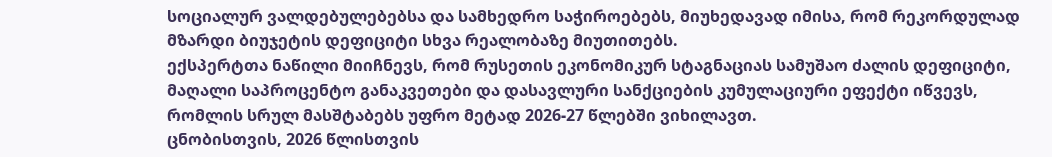სოციალურ ვალდებულებებსა და სამხედრო საჭიროებებს, მიუხედავად იმისა, რომ რეკორდულად მზარდი ბიუჯეტის დეფიციტი სხვა რეალობაზე მიუთითებს.
ექსპერტთა ნაწილი მიიჩნევს, რომ რუსეთის ეკონომიკურ სტაგნაციას სამუშაო ძალის დეფიციტი, მაღალი საპროცენტო განაკვეთები და დასავლური სანქციების კუმულაციური ეფექტი იწვევს, რომლის სრულ მასშტაბებს უფრო მეტად 2026-27 წლებში ვიხილავთ.
ცნობისთვის, 2026 წლისთვის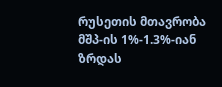რუსეთის მთავრობა მშპ-ის 1%-1.3%-იან ზრდას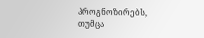პროგნოზირებს, თუმცა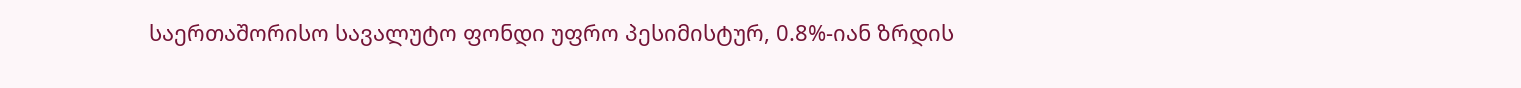საერთაშორისო სავალუტო ფონდი უფრო პესიმისტურ, 0.8%-იან ზრდის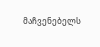მაჩვენებელს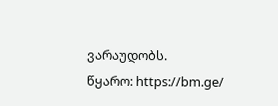ვარაუდობს.
წყარო: https://bm.ge/